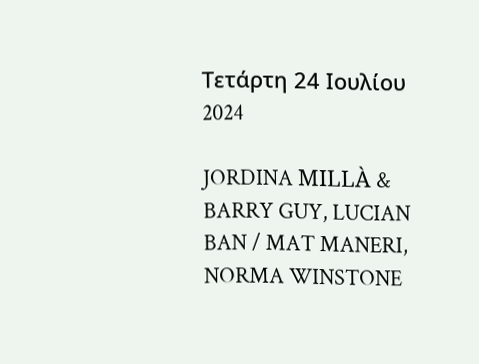Τετάρτη 24 Ιουλίου 2024

JORDINA MILLÀ & BARRY GUY, LUCIAN BAN / MAT MANERI, NORMA WINSTONE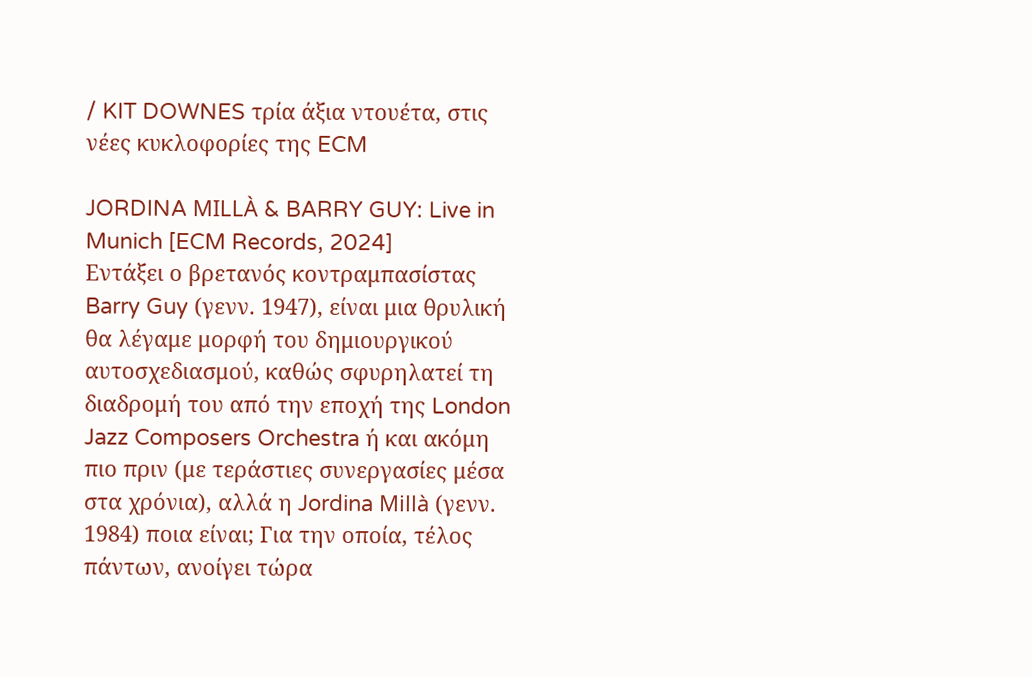/ KIT DOWNES τρία άξια ντουέτα, στις νέες κυκλοφορίες της ECM

JORDINA MILLÀ & BARRY GUY: Live in Munich [ECM Records, 2024]
Εντάξει ο βρετανός κοντραμπασίστας Barry Guy (γενν. 1947), είναι μια θρυλική θα λέγαμε μορφή του δημιουργικού αυτοσχεδιασμού, καθώς σφυρηλατεί τη διαδρομή του από την εποχή της London Jazz Composers Orchestra ή και ακόμη πιο πριν (με τεράστιες συνεργασίες μέσα στα χρόνια), αλλά η Jordina Millà (γενν. 1984) ποια είναι; Για την οποία, τέλος πάντων, ανοίγει τώρα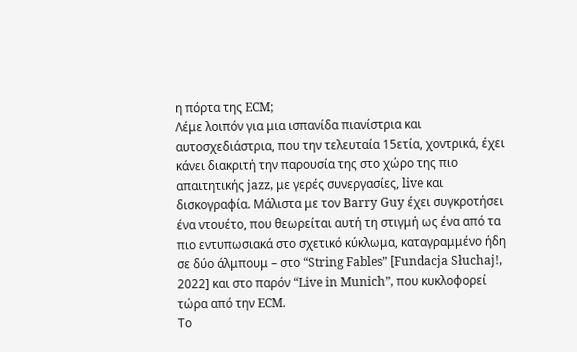η πόρτα της ECM;
Λέμε λοιπόν για μια ισπανίδα πιανίστρια και αυτοσχεδιάστρια, που την τελευταία 15ετία, χοντρικά, έχει κάνει διακριτή την παρουσία της στο χώρο της πιο απαιτητικής jazz, με γερές συνεργασίες, live και δισκογραφία. Μάλιστα με τον Barry Guy έχει συγκροτήσει ένα ντουέτο, που θεωρείται αυτή τη στιγμή ως ένα από τα πιο εντυπωσιακά στο σχετικό κύκλωμα, καταγραμμένο ήδη σε δύο άλμπουμ – στο “String Fables” [Fundacja Słuchaj!, 2022] και στο παρόν “Live in Munich”, που κυκλοφορεί τώρα από την ECM.
Το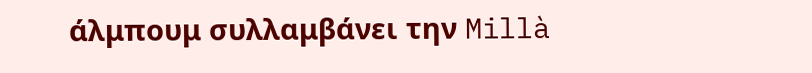άλμπουμ συλλαμβάνει την Millà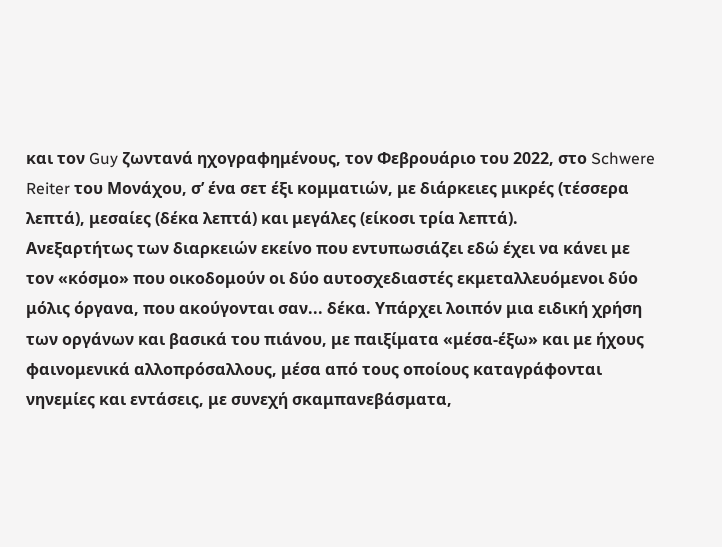και τον Guy ζωντανά ηχογραφημένους, τον Φεβρουάριο του 2022, στο Schwere Reiter του Μονάχου, σ’ ένα σετ έξι κομματιών, με διάρκειες μικρές (τέσσερα λεπτά), μεσαίες (δέκα λεπτά) και μεγάλες (είκοσι τρία λεπτά).
Ανεξαρτήτως των διαρκειών εκείνο που εντυπωσιάζει εδώ έχει να κάνει με τον «κόσμο» που οικοδομούν οι δύο αυτοσχεδιαστές εκμεταλλευόμενοι δύο μόλις όργανα, που ακούγονται σαν... δέκα. Υπάρχει λοιπόν μια ειδική χρήση των οργάνων και βασικά του πιάνου, με παιξίματα «μέσα-έξω» και με ήχους φαινομενικά αλλοπρόσαλλους, μέσα από τους οποίους καταγράφονται νηνεμίες και εντάσεις, με συνεχή σκαμπανεβάσματα,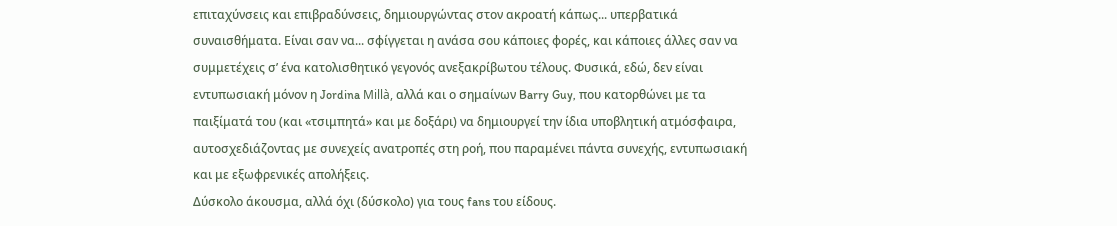επιταχύνσεις και επιβραδύνσεις, δημιουργώντας στον ακροατή κάπως... υπερβατικά συναισθήματα. Είναι σαν να... σφίγγεται η ανάσα σου κάποιες φορές, και κάποιες άλλες σαν να συμμετέχεις σ’ ένα κατολισθητικό γεγονός ανεξακρίβωτου τέλους. Φυσικά, εδώ, δεν είναι εντυπωσιακή μόνον η Jordina Millà, αλλά και ο σημαίνων Barry Guy, που κατορθώνει με τα παιξίματά του (και «τσιμπητά» και με δοξάρι) να δημιουργεί την ίδια υποβλητική ατμόσφαιρα, αυτοσχεδιάζοντας με συνεχείς ανατροπές στη ροή, που παραμένει πάντα συνεχής, εντυπωσιακή και με εξωφρενικές απολήξεις.
Δύσκολο άκουσμα, αλλά όχι (δύσκολο) για τους fans του είδους.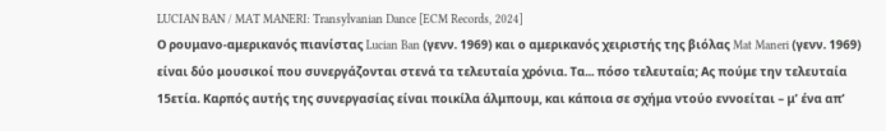LUCIAN BAN / MAT MANERI: Transylvanian Dance [ECM Records, 2024]
Ο ρουμανο-αμερικανός πιανίστας Lucian Ban (γενν. 1969) και ο αμερικανός χειριστής της βιόλας Mat Maneri (γενν. 1969) είναι δύο μουσικοί που συνεργάζονται στενά τα τελευταία χρόνια. Τα... πόσο τελευταία; Ας πούμε την τελευταία 15ετία. Καρπός αυτής της συνεργασίας είναι ποικίλα άλμπουμ, και κάποια σε σχήμα ντούο εννοείται – μ’ ένα απ’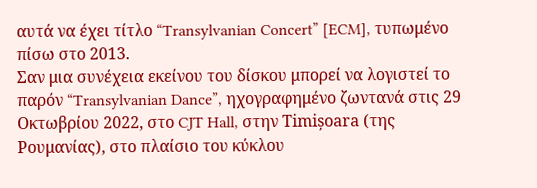αυτά να έχει τίτλο “Transylvanian Concert” [ECM], τυπωμένο πίσω στο 2013.
Σαν μια συνέχεια εκείνου του δίσκου μπορεί να λογιστεί το παρόν “Transylvanian Dance”, ηχογραφημένο ζωντανά στις 29 Οκτωβρίου 2022, στο CJT Hall, στην Timișoara (της Ρουμανίας), στο πλαίσιο του κύκλου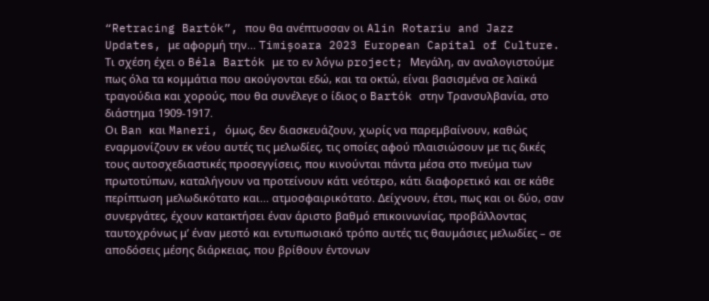“Retracing Bartók”, που θα ανέπτυσσαν οι Alin Rotariu and Jazz Updates, με αφορμή την... Timișoara 2023 European Capital of Culture.
Τι σχέση έχει ο Béla Bartók με το εν λόγω project; Μεγάλη, αν αναλογιστούμε πως όλα τα κομμάτια που ακούγονται εδώ, και τα οκτώ, είναι βασισμένα σε λαϊκά τραγούδια και χορούς, που θα συνέλεγε ο ίδιος ο Bartók στην Τρανσυλβανία, στο διάστημα 1909-1917.
Οι Ban και Maneri, όμως, δεν διασκευάζουν, χωρίς να παρεμβαίνουν, καθώς εναρμονίζουν εκ νέου αυτές τις μελωδίες, τις οποίες αφού πλαισιώσουν με τις δικές τους αυτοσχεδιαστικές προσεγγίσεις, που κινούνται πάντα μέσα στο πνεύμα των πρωτοτύπων, καταλήγουν να προτείνουν κάτι νεότερο, κάτι διαφορετικό και σε κάθε περίπτωση μελωδικότατο και... ατμοσφαιρικότατο. Δείχνουν, έτσι, πως και οι δύο, σαν συνεργάτες, έχουν κατακτήσει έναν άριστο βαθμό επικοινωνίας, προβάλλοντας ταυτοχρόνως μ’ έναν μεστό και εντυπωσιακό τρόπο αυτές τις θαυμάσιες μελωδίες – σε αποδόσεις μέσης διάρκειας, που βρίθουν έντονων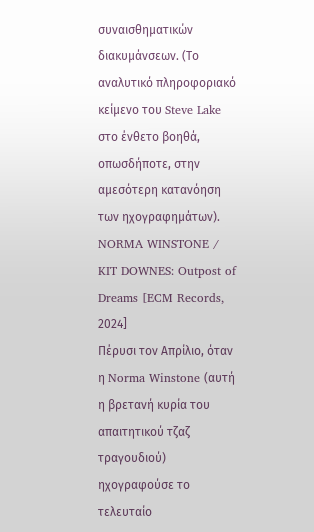συναισθηματικών διακυμάνσεων. (Το αναλυτικό πληροφοριακό κείμενο του Steve Lake στο ένθετο βοηθά, οπωσδήποτε, στην αμεσότερη κατανόηση των ηχογραφημάτων).
NORMA WINSTONE / KIT DOWNES: Outpost of Dreams [ECM Records, 2024]
Πέρυσι τον Απρίλιο, όταν η Norma Winstone (αυτή η βρετανή κυρία του απαιτητικού τζαζ τραγουδιού) ηχογραφούσε το τελευταίο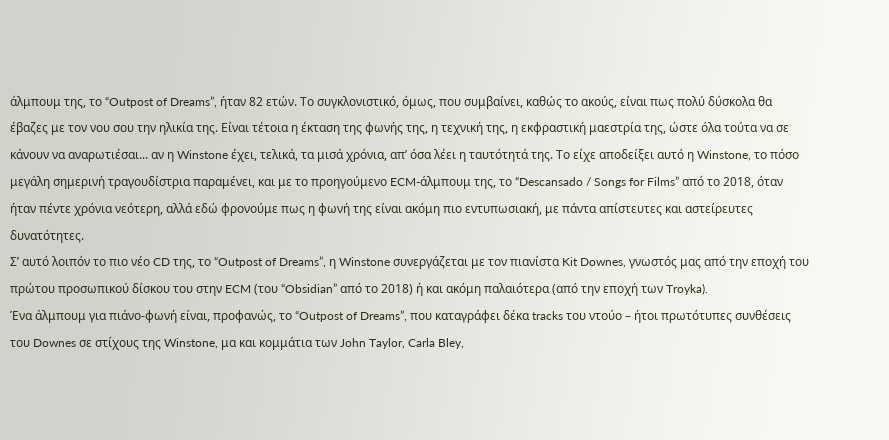άλμπουμ της, το “Outpost of Dreams”, ήταν 82 ετών. Το συγκλονιστικό, όμως, που συμβαίνει, καθώς το ακούς, είναι πως πολύ δύσκολα θα έβαζες με τον νου σου την ηλικία της. Είναι τέτοια η έκταση της φωνής της, η τεχνική της, η εκφραστική μαεστρία της, ώστε όλα τούτα να σε κάνουν να αναρωτιέσαι... αν η Winstone έχει, τελικά, τα μισά χρόνια, απ’ όσα λέει η ταυτότητά της. Το είχε αποδείξει αυτό η Winstone, το πόσο μεγάλη σημερινή τραγουδίστρια παραμένει, και με το προηγούμενο ECM-άλμπουμ της, το “Descansado / Songs for Films” από το 2018, όταν ήταν πέντε χρόνια νεότερη, αλλά εδώ φρονούμε πως η φωνή της είναι ακόμη πιο εντυπωσιακή, με πάντα απίστευτες και αστείρευτες δυνατότητες.
Σ’ αυτό λοιπόν το πιο νέο CD της, το “Outpost of Dreams”, η Winstone συνεργάζεται με τον πιανίστα Kit Downes, γνωστός μας από την εποχή του πρώτου προσωπικού δίσκου του στην ECM (του “Obsidian” από το 2018) ή και ακόμη παλαιότερα (από την εποχή των Troyka).
Ένα άλμπουμ για πιάνο-φωνή είναι, προφανώς, το “Outpost of Dreams”, που καταγράφει δέκα tracks του ντούο – ήτοι πρωτότυπες συνθέσεις του Downes σε στίχους της Winstone, μα και κομμάτια των John Taylor, Carla Bley,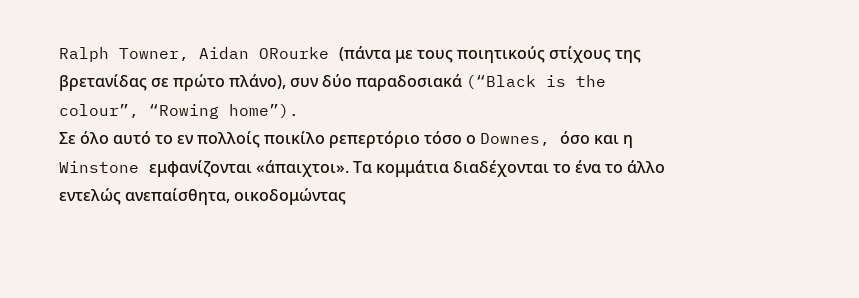Ralph Towner, Aidan ORourke (πάντα με τους ποιητικούς στίχους της βρετανίδας σε πρώτο πλάνο), συν δύο παραδοσιακά (“Black is the colour”, “Rowing home”).
Σε όλο αυτό το εν πολλοίς ποικίλο ρεπερτόριο τόσο ο Downes, όσο και η Winstone εμφανίζονται «άπαιχτοι». Τα κομμάτια διαδέχονται το ένα το άλλο εντελώς ανεπαίσθητα, οικοδομώντας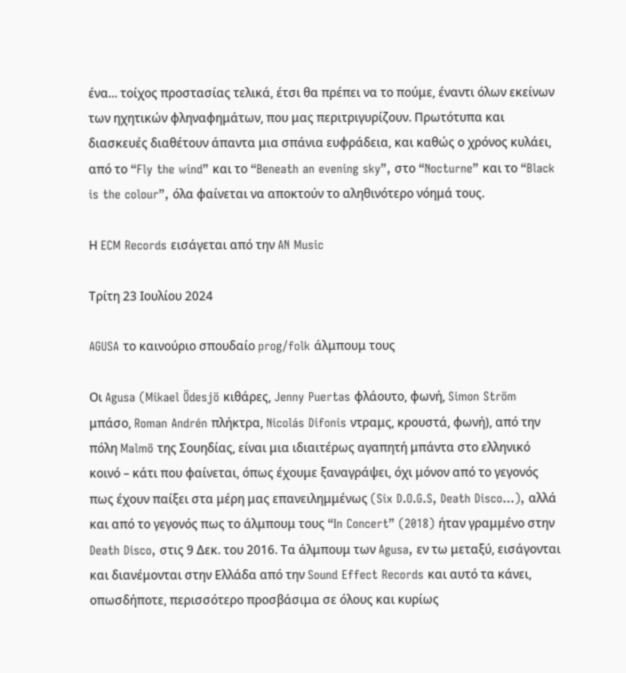ένα... τοίχος προστασίας τελικά, έτσι θα πρέπει να το πούμε, έναντι όλων εκείνων των ηχητικών φληναφημάτων, που μας περιτριγυρίζουν. Πρωτότυπα και διασκευές διαθέτουν άπαντα μια σπάνια ευφράδεια, και καθώς ο χρόνος κυλάει, από το “Fly the wind” και το “Beneath an evening sky”, στο “Nocturne” και το “Black is the colour”, όλα φαίνεται να αποκτούν το αληθινότερο νόημά τους.

Η ECM Records εισάγεται από την AN Music

Τρίτη 23 Ιουλίου 2024

AGUSA το καινούριο σπουδαίο prog/folk άλμπουμ τους

Οι Agusa (Mikael Ödesjö κιθάρες, Jenny Puertas φλάουτο, φωνή, Simon Ström μπάσο, Roman Andrén πλήκτρα, Nicolás Difonis ντραμς, κρουστά, φωνή), από την πόλη Malmö της Σουηδίας, είναι μια ιδιαιτέρως αγαπητή μπάντα στο ελληνικό κοινό – κάτι που φαίνεται, όπως έχουμε ξαναγράψει, όχι μόνον από το γεγονός πως έχουν παίξει στα μέρη μας επανειλημμένως (Six D.O.G.S, Death Disco...), αλλά και από το γεγονός πως το άλμπουμ τους “In Concert” (2018) ήταν γραμμένο στην Death Disco, στις 9 Δεκ. του 2016. Τα άλμπουμ των Agusa, εν τω μεταξύ, εισάγονται και διανέμονται στην Ελλάδα από την Sound Effect Records και αυτό τα κάνει, οπωσδήποτε, περισσότερο προσβάσιμα σε όλους και κυρίως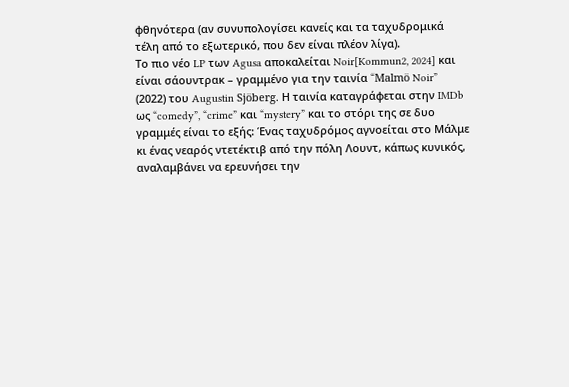φθηνότερα (αν συνυπολογίσει κανείς και τα ταχυδρομικά τέλη από το εξωτερικό, που δεν είναι πλέον λίγα).
Το πιο νέο LP των Agusa αποκαλείται Noir[Kommun2, 2024] και είναι σάουντρακ – γραμμένο για την ταινία “Malmö Noir” (2022) του Augustin Sjöberg. Η ταινία καταγράφεται στην IMDb ως “comedy”, “crime” και “mystery” και το στόρι της σε δυο γραμμές είναι το εξής: Ένας ταχυδρόμος αγνοείται στο Μάλμε κι ένας νεαρός ντετέκτιβ από την πόλη Λουντ, κάπως κυνικός, αναλαμβάνει να ερευνήσει την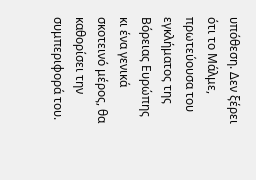υπόθεση. Δεν ξέρει ότι το Μάλμε, πρωτεύουσα του εγκλήματος της Βόρειας Ευρώπης κι ένα γενικά σκοτεινό μέρος, θα καθορίσει την συμπεριφορά του.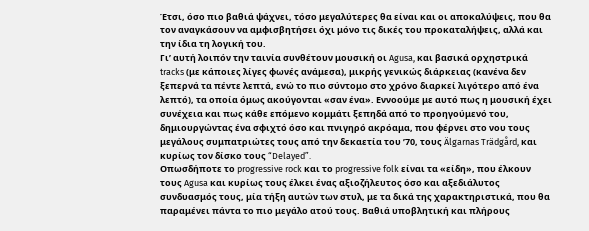Έτσι, όσο πιο βαθιά ψάχνει, τόσο μεγαλύτερες θα είναι και οι αποκαλύψεις, που θα τον αναγκάσουν να αμφισβητήσει όχι μόνο τις δικές του προκαταλήψεις, αλλά και την ίδια τη λογική του.
Γι’ αυτή λοιπόν την ταινία συνθέτουν μουσική οι Agusa, και βασικά ορχηστρικά tracks (με κάποιες λίγες φωνές ανάμεσα), μικρής γενικώς διάρκειας (κανένα δεν ξεπερνά τα πέντε λεπτά, ενώ το πιο σύντομο στο χρόνο διαρκεί λιγότερο από ένα λεπτό), τα οποία όμως ακούγονται «σαν ένα». Εννοούμε με αυτό πως η μουσική έχει συνέχεια και πως κάθε επόμενο κομμάτι ξεπηδά από το προηγούμενό του, δημιουργώντας ένα σφιχτό όσο και πνιγηρό ακρόαμα, που φέρνει στο νου τους μεγάλους συμπατριώτες τους από την δεκαετία του ’70, τους Älgarnas Trädgård, και κυρίως τον δίσκο τους “Delayed”.
Οπωσδήποτε το progressive rock και το progressive folk είναι τα «είδη», που έλκουν τους Agusa και κυρίως τους έλκει ένας αξιοζήλευτος όσο και αξεδιάλυτος συνδυασμός τους, μία τήξη αυτών των στυλ, με τα δικά της χαρακτηριστικά, που θα παραμένει πάντα το πιο μεγάλο ατού τους. Βαθιά υποβλητική και πλήρους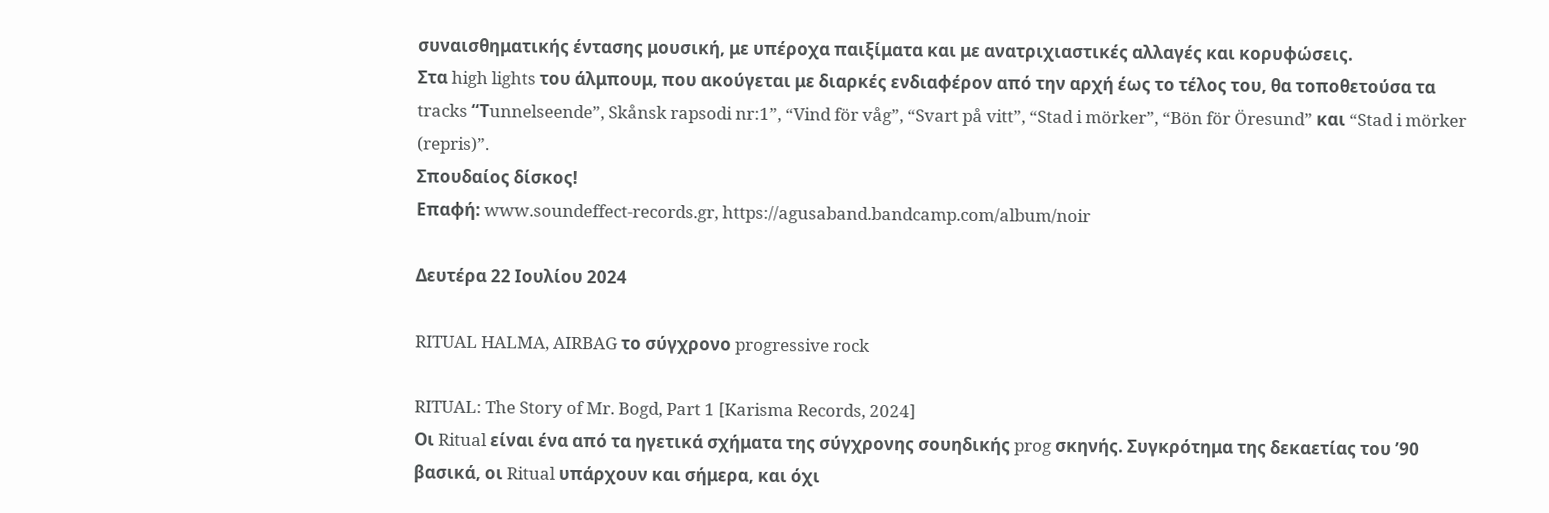συναισθηματικής έντασης μουσική, με υπέροχα παιξίματα και με ανατριχιαστικές αλλαγές και κορυφώσεις.
Στα high lights του άλμπουμ, που ακούγεται με διαρκές ενδιαφέρον από την αρχή έως το τέλος του, θα τοποθετούσα τα tracks “Τunnelseende”, Skånsk rapsodi nr:1”, “Vind för våg”, “Svart på vitt”, “Stad i mörker”, “Bön för Öresund” και “Stad i mörker (repris)”.
Σπουδαίος δίσκος!
Επαφή: www.soundeffect-records.gr, https://agusaband.bandcamp.com/album/noir

Δευτέρα 22 Ιουλίου 2024

RITUAL HALMA, AIRBAG το σύγχρονο progressive rock

RITUAL: The Story of Mr. Bogd, Part 1 [Karisma Records, 2024]
Οι Ritual είναι ένα από τα ηγετικά σχήματα της σύγχρονης σουηδικής prog σκηνής. Συγκρότημα της δεκαετίας του ’90 βασικά, οι Ritual υπάρχουν και σήμερα, και όχι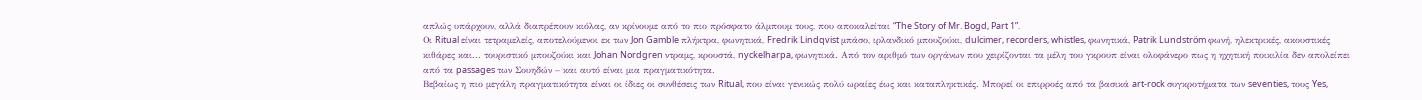απλώς υπάρχουν, αλλά διαπρέπουν κιόλας, αν κρίνουμε από το πιο πρόσφατο άλμπουμ τους, που αποκαλείται “The Story of Mr. Bogd, Part 1”.
Οι Ritual είναι τετραμελείς, αποτελούμενοι εκ των Jon Gamble πλήκτρα, φωνητικά, Fredrik Lindqvist μπάσο, ιρλανδικό μπουζούκι, dulcimer, recorders, whistles, φωνητικά, Patrik Lundström φωνή, ηλεκτρικές, ακουστικές κιθάρες και... τουριστικό μπουζούκι και Johan Nordgren ντραμς, κρουστά, nyckelharpa, φωνητικά. Από τον αριθμό των οργάνων που χειρίζονται τα μέλη του γκρουπ είναι ολοφάνερο πως η ηχητική ποικιλία δεν απολείπει από τα passages των Σουηδών – και αυτό είναι μια πραγματικότητα.
Βεβαίως η πιο μεγάλη πραγματικότητα είναι οι ίδιες οι συνθέσεις των Ritual, που είναι γενικώς πολύ ωραίες έως και καταπληκτικές. Μπορεί οι επιρροές από τα βασικά art-rock συγκροτήματα των seventies, τους Yes,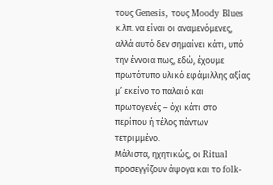τους Genesis, τους Moody Blues κ.λπ. να είναι οι αναμενόμενες, αλλά αυτό δεν σημαίνει κάτι, υπό την έννοια πως, εδώ, έχουμε πρωτότυπο υλικό εφάμιλλης αξίας μ’ εκείνο το παλαιό και πρωτογενές – όχι κάτι στο περίπου ή τέλος πάντων τετριμμένο.
Μάλιστα, ηχητικώς, οι Ritual προσεγγίζουν άψογα και το folk-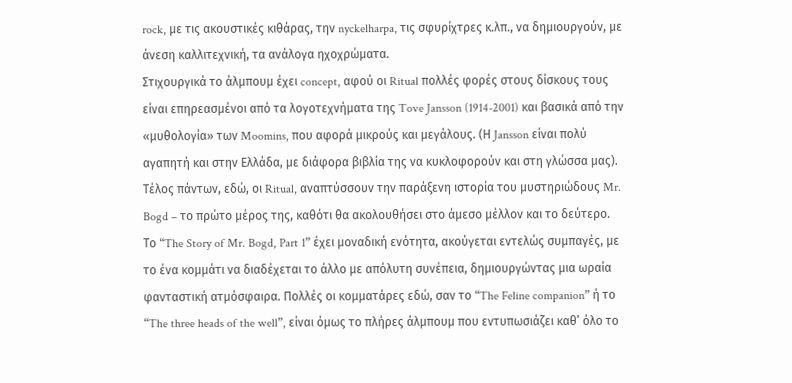rock, με τις ακουστικές κιθάρας, την nyckelharpa, τις σφυρίχτρες κ.λπ., να δημιουργούν, με άνεση καλλιτεχνική, τα ανάλογα ηχοχρώματα.
Στιχουργικά το άλμπουμ έχει concept, αφού οι Ritual πολλές φορές στους δίσκους τους είναι επηρεασμένοι από τα λογοτεχνήματα της Tove Jansson (1914-2001) και βασικά από την «μυθολογία» των Moomins, που αφορά μικρούς και μεγάλους. (Η Jansson είναι πολύ αγαπητή και στην Ελλάδα, με διάφορα βιβλία της να κυκλοφορούν και στη γλώσσα μας). Τέλος πάντων, εδώ, οι Ritual, αναπτύσσουν την παράξενη ιστορία του μυστηριώδους Mr. Bogd – το πρώτο μέρος της, καθότι θα ακολουθήσει στο άμεσο μέλλον και το δεύτερο.
Το “The Story of Mr. Bogd, Part 1” έχει μοναδική ενότητα, ακούγεται εντελώς συμπαγές, με το ένα κομμάτι να διαδέχεται το άλλο με απόλυτη συνέπεια, δημιουργώντας μια ωραία φανταστική ατμόσφαιρα. Πολλές οι κομματάρες εδώ, σαν το “The Feline companion” ή το “The three heads of the well”, είναι όμως το πλήρες άλμπουμ που εντυπωσιάζει καθ’ όλο το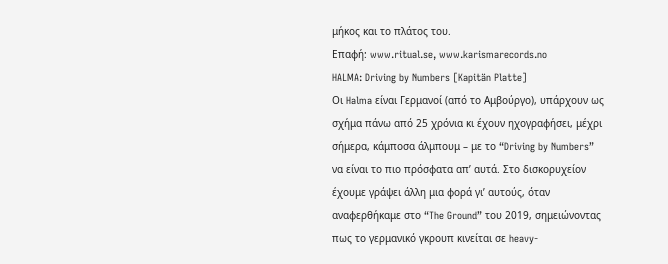μήκος και το πλάτος του.
Επαφή: www.ritual.se, www.karismarecords.no
HALMA: Driving by Numbers [Kapitän Platte]
Οι Halma είναι Γερμανοί (από το Αμβούργο), υπάρχουν ως σχήμα πάνω από 25 χρόνια κι έχουν ηχογραφήσει, μέχρι σήμερα, κάμποσα άλμπουμ – με το “Driving by Numbers” να είναι το πιο πρόσφατα απ’ αυτά. Στο δισκορυχείον έχουμε γράψει άλλη μια φορά γι’ αυτούς, όταν αναφερθήκαμε στο “The Ground” του 2019, σημειώνοντας πως το γερμανικό γκρουπ κινείται σε heavy-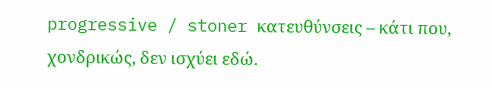progressive / stoner κατευθύνσεις – κάτι που, χονδρικώς, δεν ισχύει εδώ.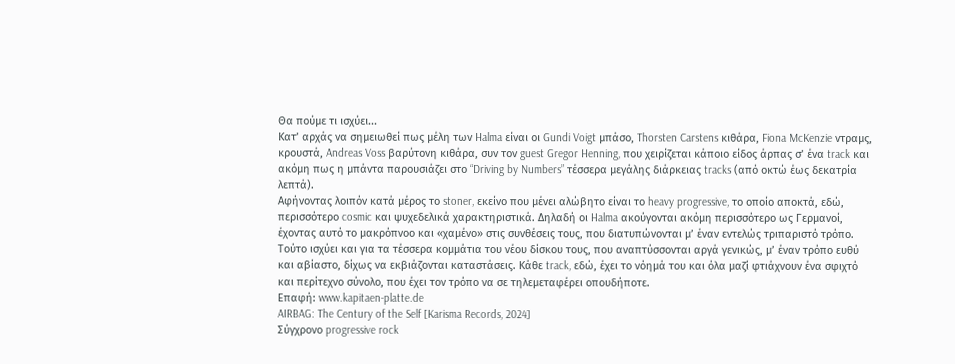Θα πούμε τι ισχύει...
Κατ’ αρχάς να σημειωθεί πως μέλη των Halma είναι οι Gundi Voigt μπάσο, Thorsten Carstens κιθάρα, Fiona McKenzie ντραμς, κρουστά, Andreas Voss βαρύτονη κιθάρα, συν τον guest Gregor Henning, που χειρίζεται κάποιο είδος άρπας σ’ ένα track και ακόμη πως η μπάντα παρουσιάζει στο “Driving by Numbers” τέσσερα μεγάλης διάρκειας tracks (από οκτώ έως δεκατρία λεπτά).
Αφήνοντας λοιπόν κατά μέρος το stoner, εκείνο που μένει αλώβητο είναι το heavy progressive, το οποίο αποκτά, εδώ, περισσότερο cosmic και ψυχεδελικά χαρακτηριστικά. Δηλαδή οι Halma ακούγονται ακόμη περισσότερο ως Γερμανοί, έχοντας αυτό το μακρόπνοο και «χαμένο» στις συνθέσεις τους, που διατυπώνονται μ’ έναν εντελώς τριπαριστό τρόπο.
Τούτο ισχύει και για τα τέσσερα κομμάτια του νέου δίσκου τους, που αναπτύσσονται αργά γενικώς, μ’ έναν τρόπο ευθύ και αβίαστο, δίχως να εκβιάζονται καταστάσεις. Κάθε track, εδώ, έχει το νόημά του και όλα μαζί φτιάχνουν ένα σφιχτό και περίτεχνο σύνολο, που έχει τον τρόπο να σε τηλεμεταφέρει οπουδήποτε.
Επαφή: www.kapitaen-platte.de
AIRBAG: The Century of the Self [Karisma Records, 2024]
Σύγχρονο progressive rock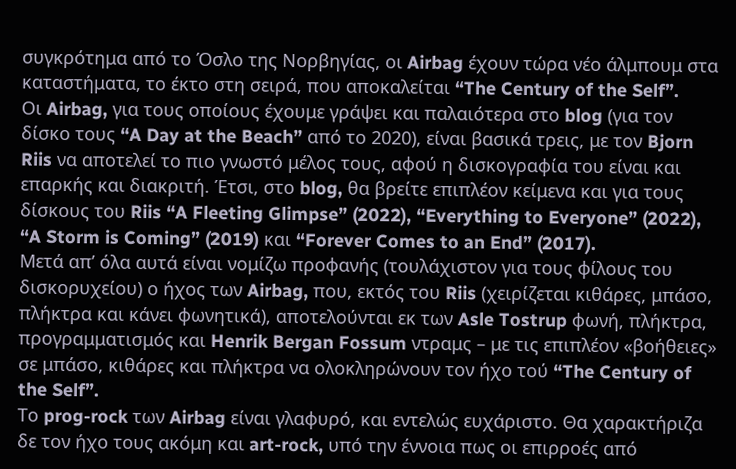συγκρότημα από το Όσλο της Νορβηγίας, οι Airbag έχουν τώρα νέο άλμπουμ στα καταστήματα, το έκτο στη σειρά, που αποκαλείται “The Century of the Self”.
Οι Airbag, για τους οποίους έχουμε γράψει και παλαιότερα στο blog (για τον δίσκο τους “A Day at the Beach” από το 2020), είναι βασικά τρεις, με τον Bjorn Riis να αποτελεί το πιο γνωστό μέλος τους, αφού η δισκογραφία του είναι και επαρκής και διακριτή. Έτσι, στο blog, θα βρείτε επιπλέον κείμενα και για τους δίσκους του Riis “A Fleeting Glimpse” (2022), “Everything to Everyone” (2022), “A Storm is Coming” (2019) και “Forever Comes to an End” (2017).
Μετά απ’ όλα αυτά είναι νομίζω προφανής (τουλάχιστον για τους φίλους του δισκορυχείου) ο ήχος των Airbag, που, εκτός του Riis (χειρίζεται κιθάρες, μπάσο, πλήκτρα και κάνει φωνητικά), αποτελούνται εκ των Asle Tostrup φωνή, πλήκτρα, προγραμματισμός και Henrik Bergan Fossum ντραμς – με τις επιπλέον «βοήθειες» σε μπάσο, κιθάρες και πλήκτρα να ολοκληρώνουν τον ήχο τού “The Century of the Self”.
Το prog-rock των Airbag είναι γλαφυρό, και εντελώς ευχάριστο. Θα χαρακτήριζα δε τον ήχο τους ακόμη και art-rock, υπό την έννοια πως οι επιρροές από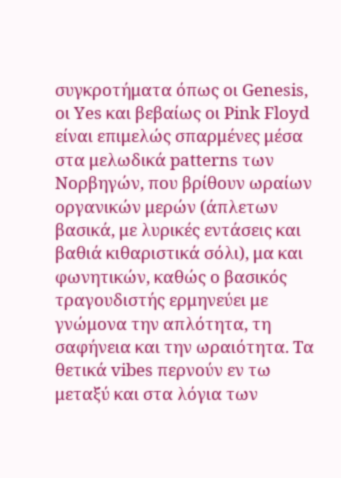συγκροτήματα όπως οι Genesis, οι Yes και βεβαίως οι Pink Floyd είναι επιμελώς σπαρμένες μέσα στα μελωδικά patterns των Νορβηγών, που βρίθουν ωραίων οργανικών μερών (άπλετων βασικά, με λυρικές εντάσεις και βαθιά κιθαριστικά σόλι), μα και φωνητικών, καθώς ο βασικός τραγουδιστής ερμηνεύει με γνώμονα την απλότητα, τη σαφήνεια και την ωραιότητα. Τα θετικά vibes περνούν εν τω μεταξύ και στα λόγια των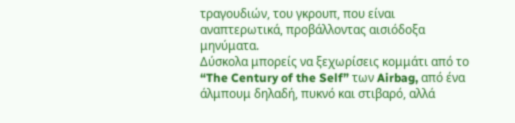τραγουδιών, του γκρουπ, που είναι αναπτερωτικά, προβάλλοντας αισιόδοξα μηνύματα.
Δύσκολα μπορείς να ξεχωρίσεις κομμάτι από το “The Century of the Self” των Airbag, από ένα άλμπουμ δηλαδή, πυκνό και στιβαρό, αλλά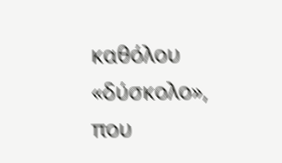καθόλου «δύσκολο», που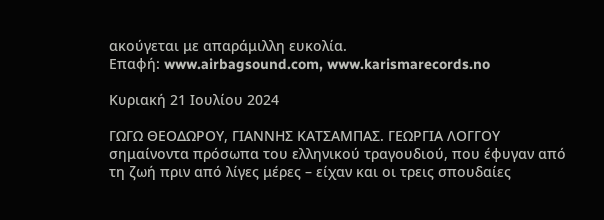ακούγεται με απαράμιλλη ευκολία.
Επαφή: www.airbagsound.com, www.karismarecords.no

Κυριακή 21 Ιουλίου 2024

ΓΩΓΩ ΘΕΟΔΩΡΟΥ, ΓΙΑΝΝΗΣ ΚΑΤΣΑΜΠΑΣ. ΓΕΩΡΓΙΑ ΛΟΓΓΟΥ σημαίνοντα πρόσωπα του ελληνικού τραγουδιού, που έφυγαν από τη ζωή πριν από λίγες μέρες – είχαν και οι τρεις σπουδαίες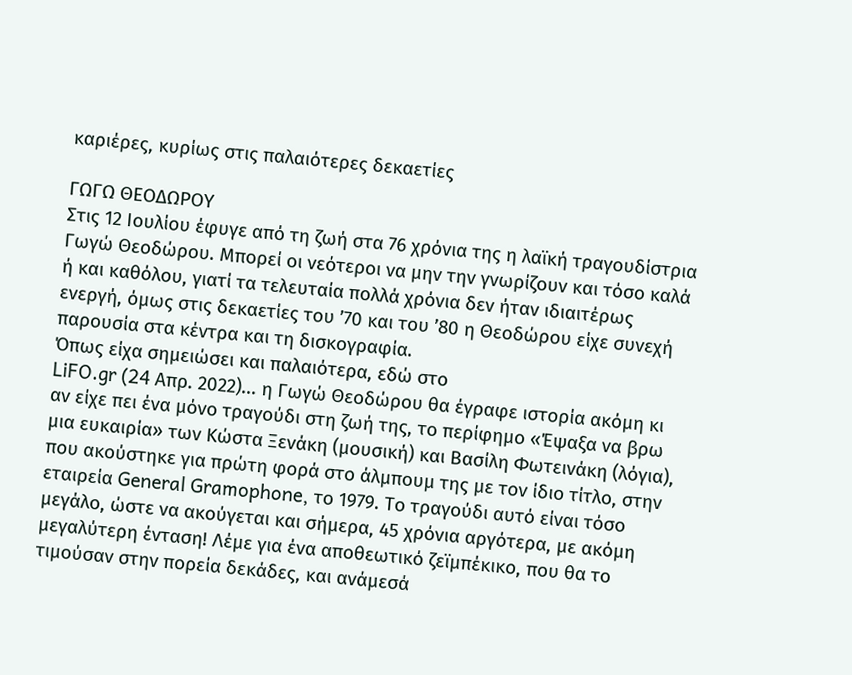καριέρες, κυρίως στις παλαιότερες δεκαετίες

ΓΩΓΩ ΘΕΟΔΩΡΟΥ
Στις 12 Ιουλίου έφυγε από τη ζωή στα 76 χρόνια της η λαϊκή τραγουδίστρια Γωγώ Θεοδώρου. Μπορεί οι νεότεροι να μην την γνωρίζουν και τόσο καλά ή και καθόλου, γιατί τα τελευταία πολλά χρόνια δεν ήταν ιδιαιτέρως ενεργή, όμως στις δεκαετίες του ’70 και του ’80 η Θεοδώρου είχε συνεχή παρουσία στα κέντρα και τη δισκογραφία.
Όπως είχα σημειώσει και παλαιότερα, εδώ στο
LiFO.gr (24 Απρ. 2022)... η Γωγώ Θεοδώρου θα έγραφε ιστορία ακόμη κι αν είχε πει ένα μόνο τραγούδι στη ζωή της, το περίφημο «Έψαξα να βρω μια ευκαιρία» των Κώστα Ξενάκη (μουσική) και Βασίλη Φωτεινάκη (λόγια), που ακούστηκε για πρώτη φορά στο άλμπουμ της με τον ίδιο τίτλο, στην εταιρεία General Gramophone, το 1979. Το τραγούδι αυτό είναι τόσο μεγάλο, ώστε να ακούγεται και σήμερα, 45 χρόνια αργότερα, με ακόμη μεγαλύτερη ένταση! Λέμε για ένα αποθεωτικό ζεϊμπέκικο, που θα το τιμούσαν στην πορεία δεκάδες, και ανάμεσά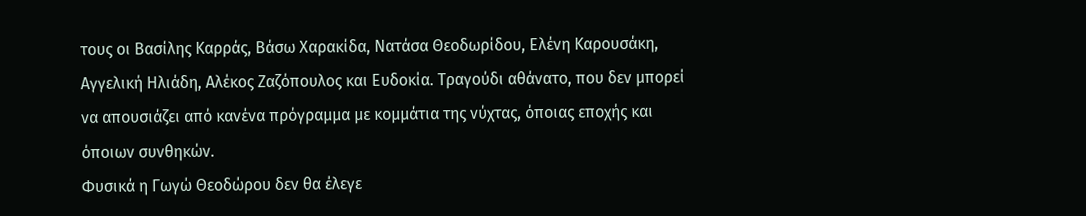τους οι Βασίλης Καρράς, Βάσω Χαρακίδα, Νατάσα Θεοδωρίδου, Ελένη Καρουσάκη, Αγγελική Ηλιάδη, Αλέκος Ζαζόπουλος και Ευδοκία. Τραγούδι αθάνατο, που δεν μπορεί να απουσιάζει από κανένα πρόγραμμα με κομμάτια της νύχτας, όποιας εποχής και όποιων συνθηκών.
Φυσικά η Γωγώ Θεοδώρου δεν θα έλεγε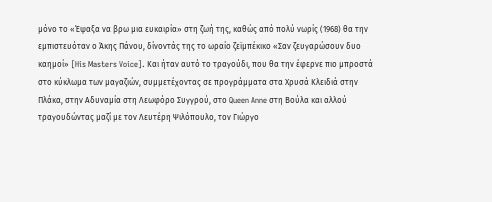μόνο το «Έψαξα να βρω μια ευκαιρία» στη ζωή της, καθώς από πολύ νωρίς (1968) θα την εμπιστευόταν ο Άκης Πάνου, δίνοντάς της το ωραίο ζεϊμπέκικο «Σαν ζευγαρώσουν δυο καημοί» [His Masters Voice]. Και ήταν αυτό το τραγούδι, που θα την έφερνε πιο μπροστά στο κύκλωμα των μαγαζιών, συμμετέχοντας σε προγράμματα στα Χρυσά Κλειδιά στην Πλάκα, στην Αδυναμία στη Λεωφόρο Συγγρού, στο Queen Anne στη Βούλα και αλλού τραγουδώντας μαζί με τον Λευτέρη Ψιλόπουλο, τον Γιώργο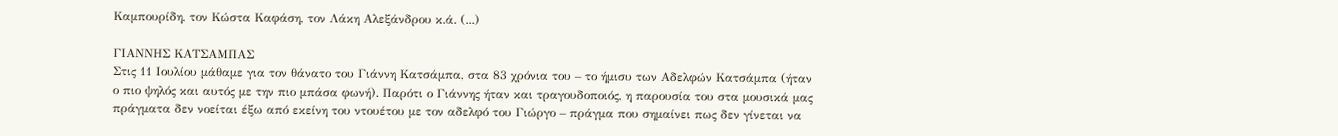Καμπουρίδη, τον Κώστα Καφάση, τον Λάκη Αλεξάνδρου κ.ά. (...)

ΓΙΑΝΝΗΣ ΚΑΤΣΑΜΠΑΣ
Στις 11 Ιουλίου μάθαμε για τον θάνατο του Γιάννη Κατσάμπα, στα 83 χρόνια του – το ήμισυ των Αδελφών Κατσάμπα (ήταν ο πιο ψηλός και αυτός με την πιο μπάσα φωνή). Παρότι ο Γιάννης ήταν και τραγουδοποιός, η παρουσία του στα μουσικά μας πράγματα δεν νοείται έξω από εκείνη του ντουέτου με τον αδελφό του Γιώργο – πράγμα που σημαίνει πως δεν γίνεται να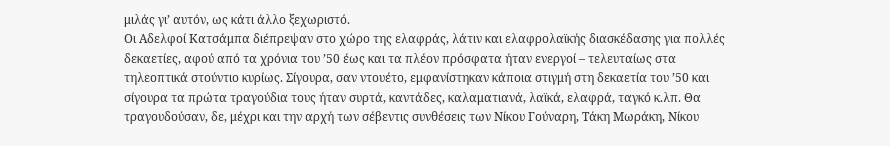μιλάς γι’ αυτόν, ως κάτι άλλο ξεχωριστό.
Οι Αδελφοί Κατσάμπα διέπρεψαν στο χώρο της ελαφράς, λάτιν και ελαφρολαϊκής διασκέδασης για πολλές δεκαετίες, αφού από τα χρόνια του ’50 έως και τα πλέον πρόσφατα ήταν ενεργοί – τελευταίως στα τηλεοπτικά στούντιο κυρίως. Σίγουρα, σαν ντουέτο, εμφανίστηκαν κάποια στιγμή στη δεκαετία του ’50 και σίγουρα τα πρώτα τραγούδια τους ήταν συρτά, καντάδες, καλαματιανά, λαϊκά, ελαφρά, ταγκό κ.λπ. Θα τραγουδούσαν, δε, μέχρι και την αρχή των σέβεντις συνθέσεις των Νίκου Γούναρη, Τάκη Μωράκη, Νίκου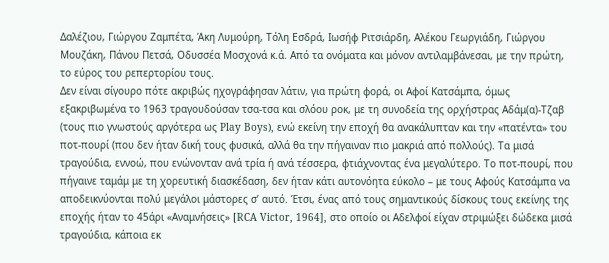Δαλέζιου, Γιώργου Ζαμπέτα, Άκη Λυμούρη, Τόλη Εσδρά, Ιωσήφ Ριτσιάρδη, Αλέκου Γεωργιάδη, Γιώργου Μουζάκη, Πάνου Πετσά, Οδυσσέα Μοσχονά κ.ά. Από τα ονόματα και μόνον αντιλαμβάνεσαι, με την πρώτη, το εύρος του ρεπερτορίου τους.
Δεν είναι σίγουρο πότε ακριβώς ηχογράφησαν λάτιν, για πρώτη φορά, οι Αφοί Κατσάμπα, όμως εξακριβωμένα το 1963 τραγουδούσαν τσα-τσα και σλόου ροκ, με τη συνοδεία της ορχήστρας Αδάμ(α)-Τζαβ (τους πιο γνωστούς αργότερα ως Play Boys), ενώ εκείνη την εποχή θα ανακάλυπταν και την «πατέντα» του ποτ-πουρί (που δεν ήταν δική τους φυσικά, αλλά θα την πήγαιναν πιο μακριά από πολλούς). Τα μισά τραγούδια, εννοώ, που ενώνονταν ανά τρία ή ανά τέσσερα, φτιάχνοντας ένα μεγαλύτερο. Το ποτ-πουρί, που πήγαινε ταμάμ με τη χορευτική διασκέδαση, δεν ήταν κάτι αυτονόητα εύκολο – με τους Αφούς Κατσάμπα να αποδεικνύονται πολύ μεγάλοι μάστορες σ’ αυτό. Έτσι, ένας από τους σημαντικούς δίσκους τους εκείνης της εποχής ήταν το 45άρι «Αναμνήσεις» [RCA Victor, 1964], στο οποίο οι Αδελφοί είχαν στριμώξει δώδεκα μισά τραγούδια, κάποια εκ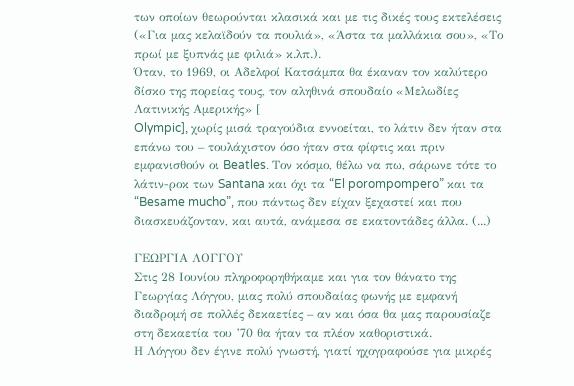των οποίων θεωρούνται κλασικά και με τις δικές τους εκτελέσεις («Για μας κελαϊδούν τα πουλιά», «Άστα τα μαλλάκια σου», «Το πρωί με ξυπνάς με φιλιά» κ.λπ.).
Όταν, το 1969, οι Αδελφοί Κατσάμπα θα έκαναν τον καλύτερο δίσκο της πορείας τους, τον αληθινά σπουδαίο «Μελωδίες Λατινικής Αμερικής» [
Olympic], χωρίς μισά τραγούδια εννοείται, το λάτιν δεν ήταν στα επάνω του – τουλάχιστον όσο ήταν στα φίφτις και πριν εμφανισθούν οι Beatles. Τον κόσμο, θέλω να πω, σάρωνε τότε το λάτιν-ροκ των Santana και όχι τα “El porompompero” και τα “Besame mucho”, που πάντως δεν είχαν ξεχαστεί και που διασκευάζονταν, και αυτά, ανάμεσα σε εκατοντάδες άλλα. (...)

ΓΕΩΡΓΙΑ ΛΟΓΓΟΥ
Στις 28 Ιουνίου πληροφορηθήκαμε και για τον θάνατο της Γεωργίας Λόγγου, μιας πολύ σπουδαίας φωνής με εμφανή διαδρομή σε πολλές δεκαετίες – αν και όσα θα μας παρουσίαζε στη δεκαετία του ’70 θα ήταν τα πλέον καθοριστικά.
Η Λόγγου δεν έγινε πολύ γνωστή, γιατί ηχογραφούσε για μικρές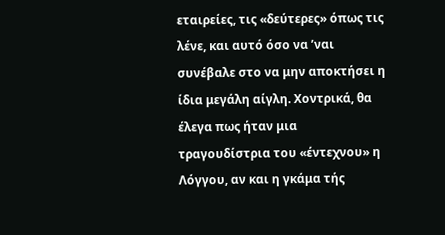εταιρείες, τις «δεύτερες» όπως τις λένε, και αυτό όσο να ’ναι συνέβαλε στο να μην αποκτήσει η ίδια μεγάλη αίγλη. Χοντρικά, θα έλεγα πως ήταν μια τραγουδίστρια του «έντεχνου» η Λόγγου, αν και η γκάμα τής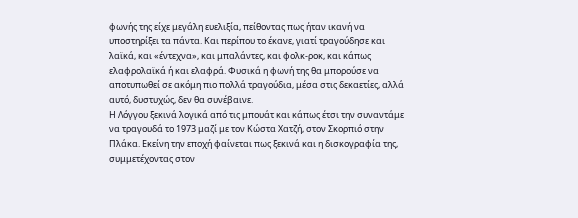φωνής της είχε μεγάλη ευελιξία, πείθοντας πως ήταν ικανή να υποστηρίξει τα πάντα. Και περίπου το έκανε, γιατί τραγούδησε και λαϊκά, και «έντεχνα», και μπαλάντες, και φολκ-ροκ, και κάπως ελαφρολαϊκά ή και ελαφρά. Φυσικά η φωνή της θα μπορούσε να αποτυπωθεί σε ακόμη πιο πολλά τραγούδια, μέσα στις δεκαετίες, αλλά αυτό, δυστυχώς, δεν θα συνέβαινε.
Η Λόγγου ξεκινά λογικά από τις μπουάτ και κάπως έτσι την συναντάμε να τραγουδά το 1973 μαζί με τον Κώστα Χατζή, στον Σκορπιό στην Πλάκα. Εκείνη την εποχή φαίνεται πως ξεκινά και η δισκογραφία της, συμμετέχοντας στον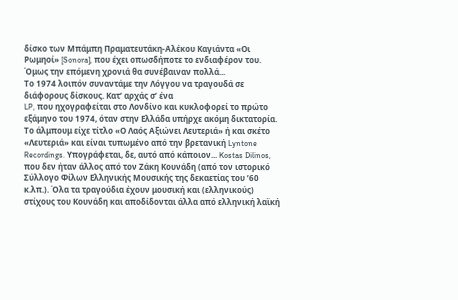δίσκο των Μπάμπη Πραματευτάκη-Αλέκου Καγιάντα «Οι Ρωμηοί» [Sonora], που έχει οπωσδήποτε το ενδιαφέρον του. Όμως την επόμενη χρονιά θα συνέβαιναν πολλά...
Το 1974 λοιπόν συναντάμε την Λόγγου να τραγουδά σε διάφορους δίσκους. Κατ’ αρχάς σ’ ένα
LP, που ηχογραφείται στο Λονδίνο και κυκλοφορεί το πρώτο εξάμηνο του 1974, όταν στην Ελλάδα υπήρχε ακόμη δικτατορία. Το άλμπουμ είχε τίτλο «Ο Λαός Αξιώνει Λευτεριά» ή και σκέτο «Λευτεριά» και είναι τυπωμένο από την βρετανική Lyntone Recordings. Υπογράφεται, δε, αυτό από κάποιον... Kostas Dilinos, που δεν ήταν άλλος από τον Ζάκη Κουνάδη (από τον ιστορικό Σύλλογο Φίλων Ελληνικής Μουσικής της δεκαετίας του ’60 κ.λπ.). Όλα τα τραγούδια έχουν μουσική και (ελληνικούς) στίχους του Κουνάδη και αποδίδονται άλλα από ελληνική λαϊκή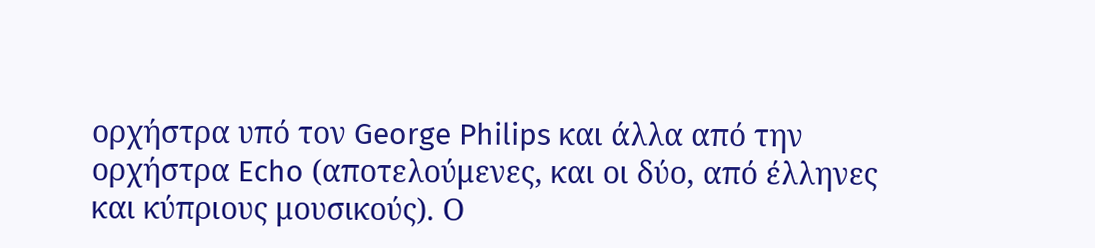ορχήστρα υπό τον George Philips και άλλα από την ορχήστρα Echo (αποτελούμενες, και οι δύο, από έλληνες και κύπριους μουσικούς). Ο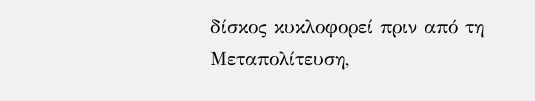δίσκος κυκλοφορεί πριν από τη Μεταπολίτευση,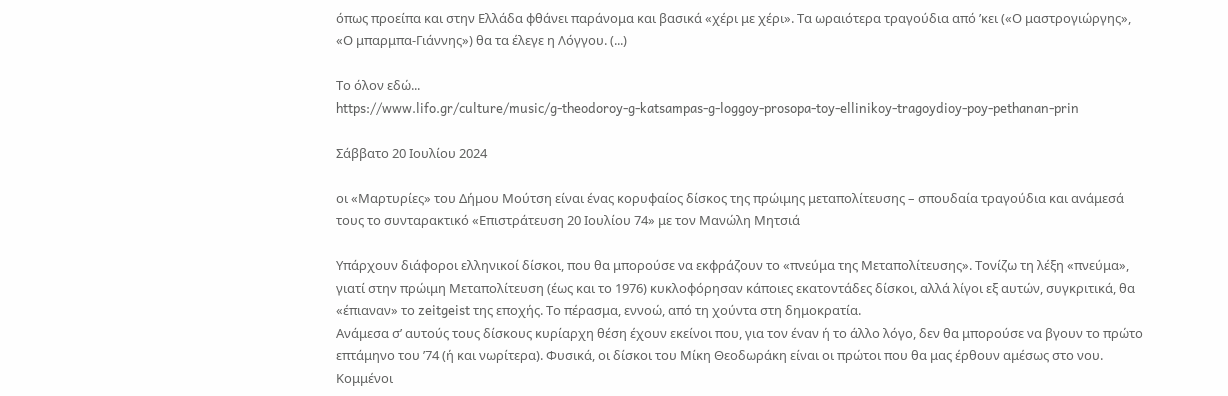όπως προείπα και στην Ελλάδα φθάνει παράνομα και βασικά «χέρι με χέρι». Τα ωραιότερα τραγούδια από ’κει («Ο μαστρογιώργης», «Ο μπαρμπα-Γιάννης») θα τα έλεγε η Λόγγου. (...)

Το όλον εδώ...
https://www.lifo.gr/culture/music/g-theodoroy-g-katsampas-g-loggoy-prosopa-toy-ellinikoy-tragoydioy-poy-pethanan-prin

Σάββατο 20 Ιουλίου 2024

οι «Μαρτυρίες» του Δήμου Μούτση είναι ένας κορυφαίος δίσκος της πρώιμης μεταπολίτευσης – σπουδαία τραγούδια και ανάμεσά τους το συνταρακτικό «Επιστράτευση 20 Ιουλίου 74» με τον Μανώλη Μητσιά

Υπάρχουν διάφοροι ελληνικοί δίσκοι, που θα μπορούσε να εκφράζουν το «πνεύμα της Μεταπολίτευσης». Τονίζω τη λέξη «πνεύμα», γιατί στην πρώιμη Μεταπολίτευση (έως και το 1976) κυκλοφόρησαν κάποιες εκατοντάδες δίσκοι, αλλά λίγοι εξ αυτών, συγκριτικά, θα «έπιαναν» το zeitgeist της εποχής. Το πέρασμα, εννοώ, από τη χούντα στη δημοκρατία.
Ανάμεσα σ’ αυτούς τους δίσκους κυρίαρχη θέση έχουν εκείνοι που, για τον έναν ή το άλλο λόγο, δεν θα μπορούσε να βγουν το πρώτο επτάμηνο του ’74 (ή και νωρίτερα). Φυσικά, οι δίσκοι του Μίκη Θεοδωράκη είναι οι πρώτοι που θα μας έρθουν αμέσως στο νου. Κομμένοι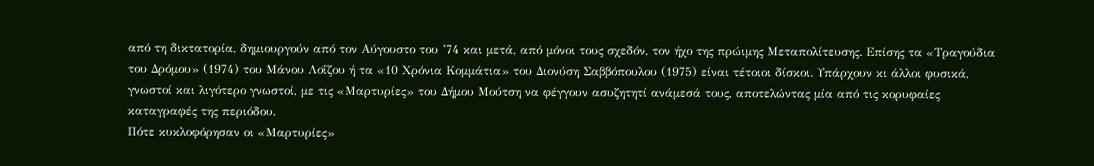από τη δικτατορία, δημιουργούν από τον Αύγουστο του ’74 και μετά, από μόνοι τους σχεδόν, τον ήχο της πρώιμης Μεταπολίτευσης. Επίσης τα «Τραγούδια του Δρόμου» (1974) του Μάνου Λοΐζου ή τα «10 Χρόνια Κομμάτια» του Διονύση Σαββόπουλου (1975) είναι τέτοιοι δίσκοι. Υπάρχουν κι άλλοι φυσικά, γνωστοί και λιγότερο γνωστοί, με τις «Μαρτυρίες» του Δήμου Μούτση να φέγγουν ασυζητητί ανάμεσά τους, αποτελώντας μία από τις κορυφαίες καταγραφές της περιόδου.
Πότε κυκλοφόρησαν οι «Μαρτυρίες»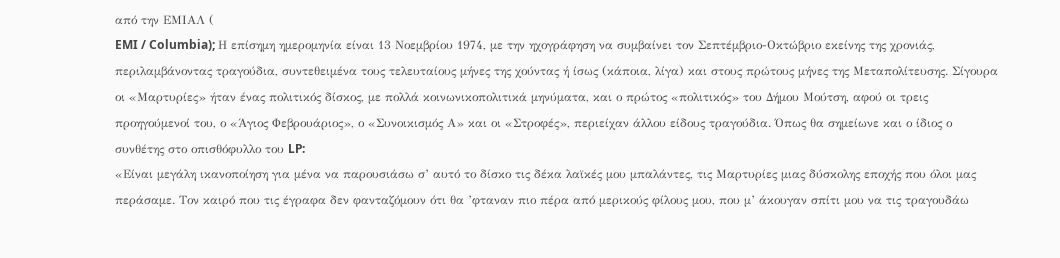από την ΕΜΙΑΛ (
EMI / Columbia); Η επίσημη ημερομηνία είναι 13 Νοεμβρίου 1974, με την ηχογράφηση να συμβαίνει τον Σεπτέμβριο-Οκτώβριο εκείνης της χρονιάς, περιλαμβάνοντας τραγούδια, συντεθειμένα τους τελευταίους μήνες της χούντας ή ίσως (κάποια, λίγα) και στους πρώτους μήνες της Μεταπολίτευσης. Σίγουρα οι «Μαρτυρίες» ήταν ένας πολιτικός δίσκος, με πολλά κοινωνικοπολιτικά μηνύματα, και ο πρώτος «πολιτικός» του Δήμου Μούτση, αφού οι τρεις προηγούμενοί του, ο «Άγιος Φεβρουάριος», ο «Συνοικισμός Α» και οι «Στροφές», περιείχαν άλλου είδους τραγούδια. Όπως θα σημείωνε και ο ίδιος ο συνθέτης στο οπισθόφυλλο του LP:
«Είναι μεγάλη ικανοποίηση για μένα να παρουσιάσω σ’ αυτό το δίσκο τις δέκα λαϊκές μου μπαλάντες, τις Μαρτυρίες μιας δύσκολης εποχής που όλοι μας περάσαμε. Τον καιρό που τις έγραφα δεν φανταζόμουν ότι θα ’φταναν πιο πέρα από μερικούς φίλους μου, που μ’ άκουγαν σπίτι μου να τις τραγουδάω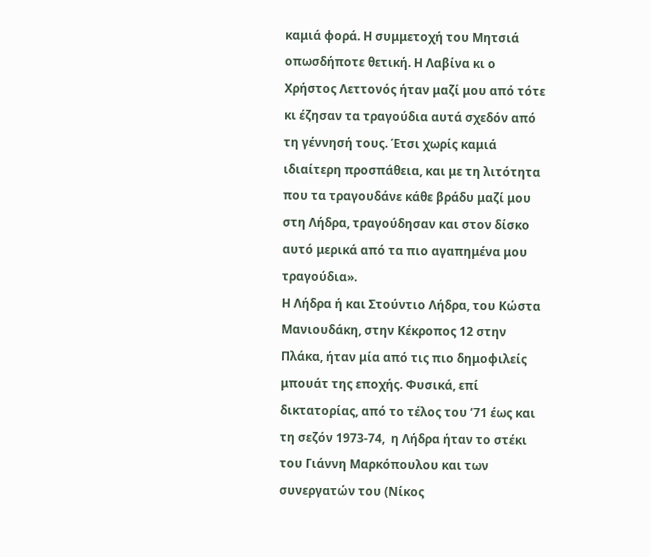καμιά φορά. Η συμμετοχή του Μητσιά οπωσδήποτε θετική. Η Λαβίνα κι ο Χρήστος Λεττονός ήταν μαζί μου από τότε κι έζησαν τα τραγούδια αυτά σχεδόν από τη γέννησή τους. Έτσι χωρίς καμιά ιδιαίτερη προσπάθεια, και με τη λιτότητα που τα τραγουδάνε κάθε βράδυ μαζί μου στη Λήδρα, τραγούδησαν και στον δίσκο αυτό μερικά από τα πιο αγαπημένα μου τραγούδια».
Η Λήδρα ή και Στούντιο Λήδρα, του Κώστα Μανιουδάκη, στην Κέκροπος 12 στην Πλάκα, ήταν μία από τις πιο δημοφιλείς μπουάτ της εποχής. Φυσικά, επί δικτατορίας, από το τέλος του ’71 έως και τη σεζόν 1973-74,  η Λήδρα ήταν το στέκι του Γιάννη Μαρκόπουλου και των συνεργατών του (Νίκος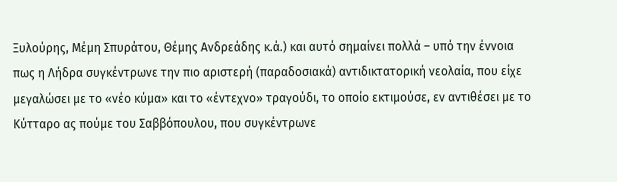Ξυλούρης, Μέμη Σπυράτου, Θέμης Ανδρεάδης κ.ά.) και αυτό σημαίνει πολλά – υπό την έννοια πως η Λήδρα συγκέντρωνε την πιο αριστερή (παραδοσιακά) αντιδικτατορική νεολαία, που είχε μεγαλώσει με το «νέο κύμα» και το «έντεχνο» τραγούδι, το οποίο εκτιμούσε, εν αντιθέσει με το Κύτταρο ας πούμε του Σαββόπουλου, που συγκέντρωνε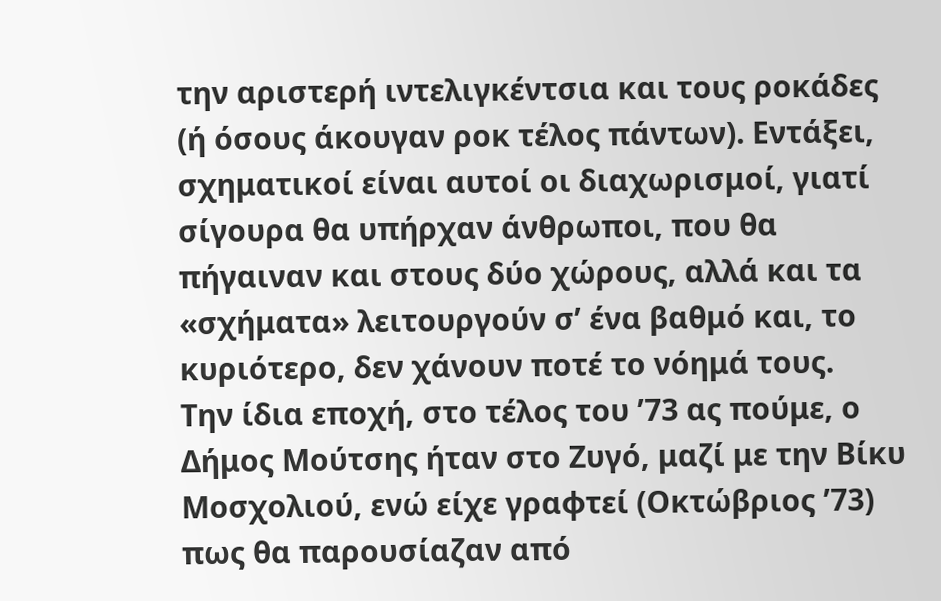την αριστερή ιντελιγκέντσια και τους ροκάδες (ή όσους άκουγαν ροκ τέλος πάντων). Εντάξει, σχηματικοί είναι αυτοί οι διαχωρισμοί, γιατί σίγουρα θα υπήρχαν άνθρωποι, που θα πήγαιναν και στους δύο χώρους, αλλά και τα «σχήματα» λειτουργούν σ’ ένα βαθμό και, το κυριότερο, δεν χάνουν ποτέ το νόημά τους.
Την ίδια εποχή, στο τέλος του ’73 ας πούμε, ο Δήμος Μούτσης ήταν στο Ζυγό, μαζί με την Βίκυ Μοσχολιού, ενώ είχε γραφτεί (Οκτώβριος ’73) πως θα παρουσίαζαν από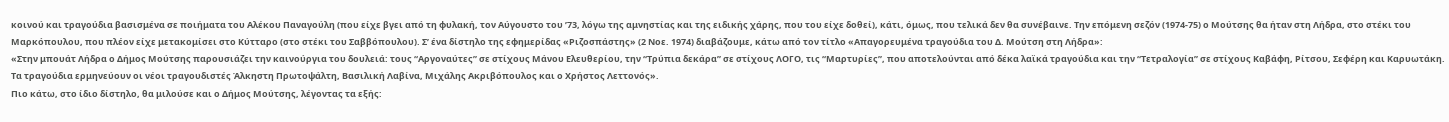κοινού και τραγούδια βασισμένα σε ποιήματα του Αλέκου Παναγούλη (που είχε βγει από τη φυλακή, τον Αύγουστο του ’73, λόγω της αμνηστίας και της ειδικής χάρης, που του είχε δοθεί), κάτι, όμως, που τελικά δεν θα συνέβαινε. Την επόμενη σεζόν (1974-75) ο Μούτσης θα ήταν στη Λήδρα, στο στέκι του Μαρκόπουλου, που πλέον είχε μετακομίσει στο Κύτταρο (στο στέκι του Σαββόπουλου). Σ’ ένα δίστηλο της εφημερίδας «Ριζοσπάστης» (2 Νοε. 1974) διαβάζουμε, κάτω από τον τίτλο «Απαγορευμένα τραγούδια του Δ. Μούτση στη Λήδρα»:
«Στην μπουάτ Λήδρα ο Δήμος Μούτσης παρουσιάζει την καινούργια του δουλειά: τους “Αργοναύτες” σε στίχους Μάνου Ελευθερίου, την “Τρύπια δεκάρα” σε στίχους ΛΟΓΟ, τις “Μαρτυρίες”, που αποτελούνται από δέκα λαϊκά τραγούδια και την “Τετραλογία” σε στίχους Καβάφη, Ρίτσου, Σεφέρη και Καρυωτάκη. Τα τραγούδια ερμηνεύουν οι νέοι τραγουδιστές Άλκηστη Πρωτοψάλτη, Βασιλική Λαβίνα, Μιχάλης Ακριβόπουλος και ο Χρήστος Λεττονός».
Πιο κάτω, στο ίδιο δίστηλο, θα μιλούσε και ο Δήμος Μούτσης, λέγοντας τα εξής: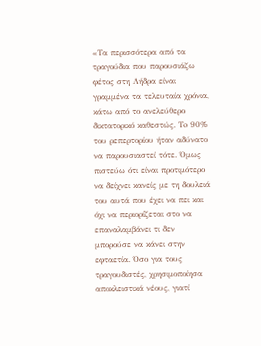«Τα περισσότερα από τα τραγούδια που παρουσιάζω φέτος στη Λήδρα είναι γραμμένα τα τελευταία χρόνια, κάτω από το ανελεύθερο δικτατορικό καθεστώς. Τo 90% του ρεπερτορίου ήταν αδύνατο να παρουσιαστεί τότε. Όμως πιστεύω ότι είναι προτιμότερο να δείχνει κανείς με τη δουλειά του αυτά που έχει να πει και όχι να περιορίζεται στο να επαναλαμβάνει τι δεν μπορούσε να κάνει στην εφταετία. Όσο για τους τραγουδιστές, χρησιμοποίησα αποκλειστικά νέους, γιατί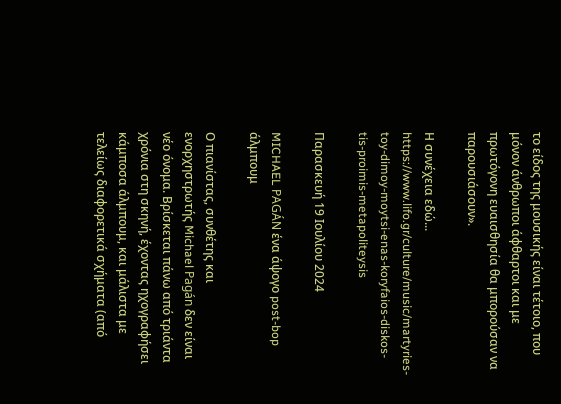το είδος της μουσικής είναι τέτοιο, που μόνον άνθρωποι άφθαρτοι και με πρωτόγονη ευαισθησία θα μπορούσαν να παρουσιάσουν».

Η συνέχεια εδώ...
https://www.lifo.gr/culture/music/martyries-toy-dimoy-moytsi-enas-koryfaios-diskos-tis-proimis-metapoliteysis

Παρασκευή 19 Ιουλίου 2024

MICHAEL PAGÁN ένα άψογο post-bop άλμπουμ

Ο πιανίστας, συνθέτης και ενορχηστρωτής Michael Pagán δεν είναι νέο όνομα. Βρίσκεται πάνω από τριάντα χρόνια στη σκηνή, έχοντας ηχογραφήσει κάμποσα άλμπουμ, και μάλιστα με τελείως διαφορετικά σχήματα (από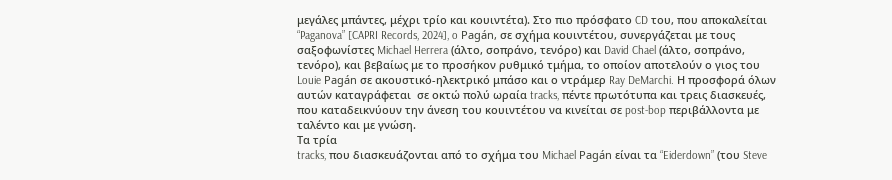μεγάλες μπάντες, μέχρι τρίο και κουιντέτα). Στο πιο πρόσφατο CD του, που αποκαλείται “Paganova” [CAPRI Records, 2024], o Pagán, σε σχήμα κουιντέτου, συνεργάζεται με τους σαξοφωνίστες Michael Herrera (άλτο, σοπράνο, τενόρο) και David Chael (άλτο, σοπράνο, τενόρο), και βεβαίως με το προσήκον ρυθμικό τμήμα, το οποίον αποτελούν ο γιος του Louie Pagán σε ακουστικό-ηλεκτρικό μπάσο και ο ντράμερ Ray DeMarchi. Η προσφορά όλων αυτών καταγράφεται  σε οκτώ πολύ ωραία tracks, πέντε πρωτότυπα και τρεις διασκευές, που καταδεικνύουν την άνεση του κουιντέτου να κινείται σε post-bop περιβάλλοντα με ταλέντο και με γνώση.
Τα τρία
tracks, που διασκευάζονται από το σχήμα του Michael Pagán είναι τα “Eiderdown” (του Steve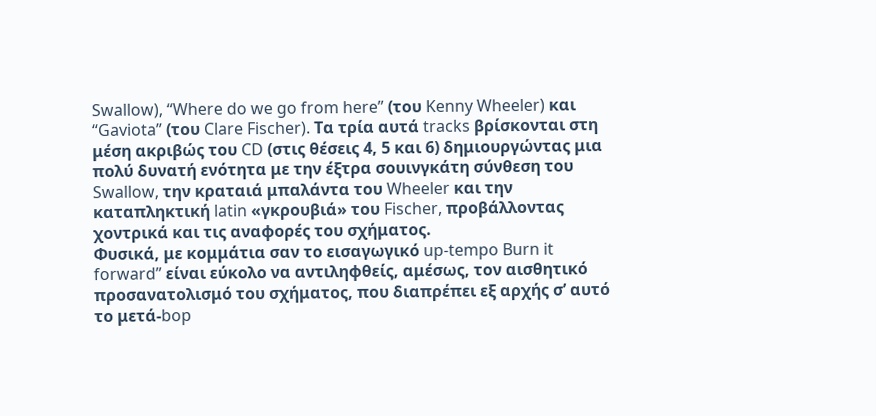Swallow), “Where do we go from here” (του Kenny Wheeler) και “Gaviota” (του Clare Fischer). Τα τρία αυτά tracks βρίσκονται στη μέση ακριβώς του CD (στις θέσεις 4, 5 και 6) δημιουργώντας μια πολύ δυνατή ενότητα με την έξτρα σουινγκάτη σύνθεση του Swallow, την κραταιά μπαλάντα του Wheeler και την καταπληκτική latin «γκρουβιά» του Fischer, προβάλλοντας χοντρικά και τις αναφορές του σχήματος.
Φυσικά, με κομμάτια σαν το εισαγωγικό up-tempo Burn it forward” είναι εύκολο να αντιληφθείς, αμέσως, τον αισθητικό προσανατολισμό του σχήματος, που διαπρέπει εξ αρχής σ’ αυτό το μετά-bop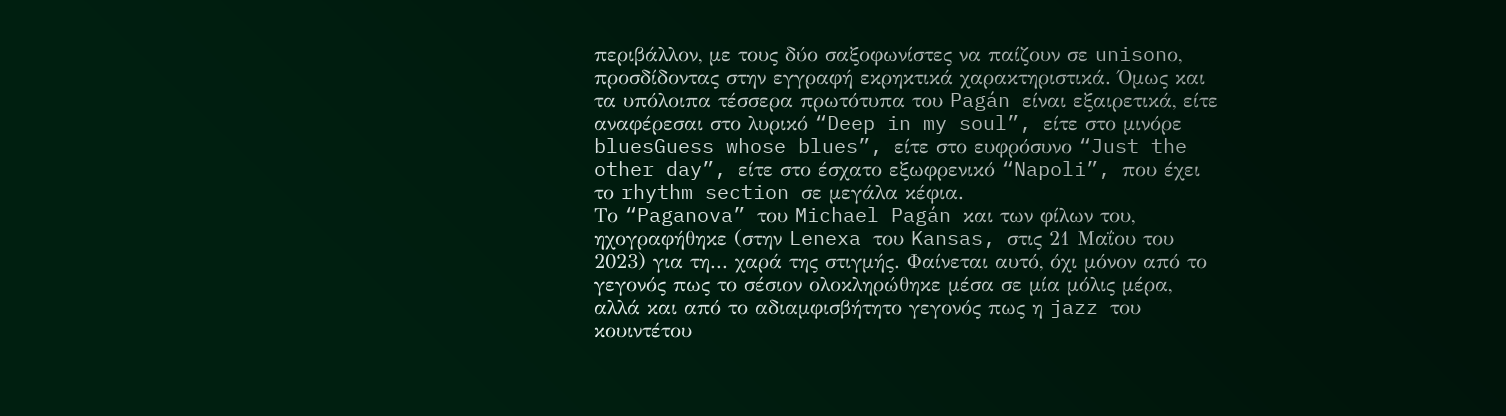περιβάλλον, με τους δύο σαξοφωνίστες να παίζουν σε unisonο, προσδίδοντας στην εγγραφή εκρηκτικά χαρακτηριστικά. Όμως και τα υπόλοιπα τέσσερα πρωτότυπα του Pagán είναι εξαιρετικά, είτε αναφέρεσαι στο λυρικό “Deep in my soul”, είτε στο μινόρε bluesGuess whose blues”, είτε στο ευφρόσυνο “Just the other day”, είτε στο έσχατο εξωφρενικό “Napoli”, που έχει το rhythm section σε μεγάλα κέφια.
Το “Paganova” του Michael Pagán και των φίλων του, ηχογραφήθηκε (στην Lenexa του Kansas, στις 21 Μαΐου του 2023) για τη... χαρά της στιγμής. Φαίνεται αυτό, όχι μόνον από το γεγονός πως το σέσιον ολοκληρώθηκε μέσα σε μία μόλις μέρα, αλλά και από το αδιαμφισβήτητο γεγονός πως η jazz του κουιντέτου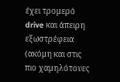έχει τρομερό drive και άπειρη εξωστρέφεια (ακόμη και στις πιο χαμηλότονες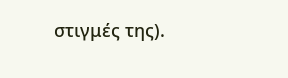στιγμές της).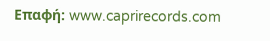Επαφή: www.caprirecords.com